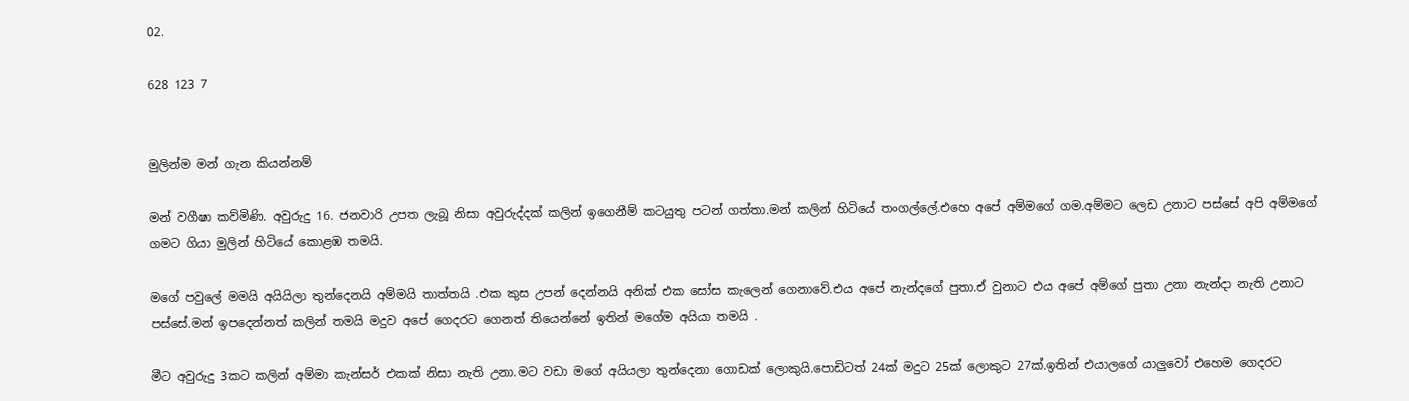02.

628 123 7


මුලින්ම මන් ගැන කියන්නම්

මන් වගීෂා කව්මිණි. අවුරුදු 16. ජනවාරි උපත ලැබූ නිසා අවුරුද්දක් කලින් ඉගෙනීම් කටයුතු පටන් ගත්තා.මන් කලින් හිටියේ තංගල්ලේ.එහෙ අපේ අම්මගේ ගම.අම්මට ලෙඩ උනාට පස්සේ අපි අම්මගේ ගමට ගියා මුලින් හිටියේ කොළඹ තමයි.

මගේ පවුලේ මමයි අයියිලා තුන්දෙනයි අම්මයි තාත්තයි .එක කුස උපන් දෙන්නයි අනික් එක සෝස කැලෙන් ගෙනාවේ.එය අපේ නැන්දගේ පුතා.ඒ වුනාට එය අපේ අම්ගේ පුතා උනා නැන්දා නැති උනාට පස්සේ.මන් ඉපදෙන්නත් කලින් තමයි මදුව අපේ ගෙදරට ගෙනත් තියෙන්නේ ඉතින් මගේම අයියා තමයි .

මීට අවුරුදු 3කට කලින් අම්මා කැන්සර් එකක් නිසා නැති උනා.මට වඩා මගේ අයියලා තුන්දෙනා ගොඩක් ලොකුයි.පොඩිටත් 24ක් මදුට 25ක් ලොකුට 27ක්.ඉතින් එයාලගේ යාලුවෝ එහෙම ගෙදරට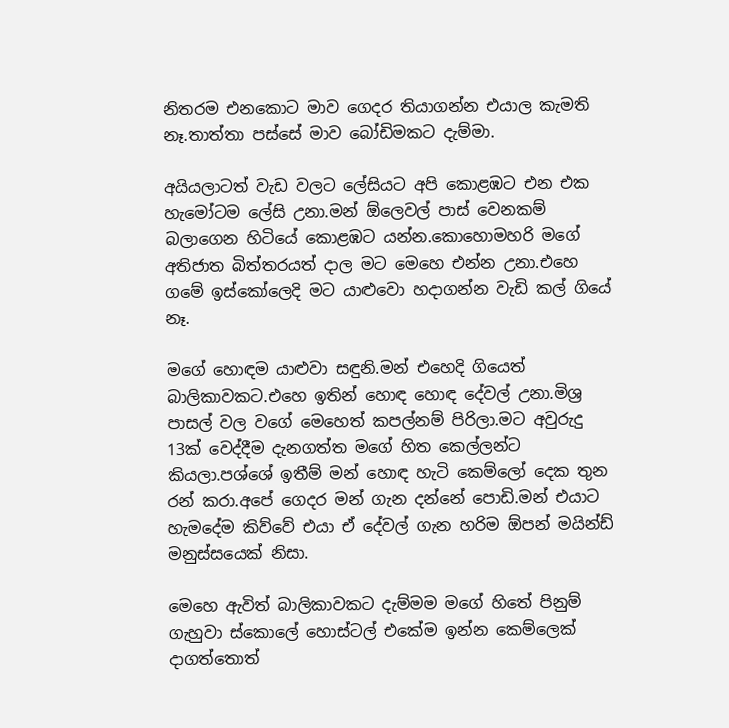නිතරම එනකොට මාව ගෙදර තියාගන්න එයාල කැමති නෑ.තාත්තා පස්සේ මාව බෝඩිමකට දැම්මා.

අයියලාටත් වැඩ වලට ලේසියට අපි කොළඹට එන එක හැමෝටම ලේසි උනා.මන් ඕලෙවල් පාස් වෙනකම් බලාගෙන හිටියේ කොළඹට යන්න.කොහොමහරි මගේ අතිජාත බිත්තරයත් දාල මට මෙහෙ එන්න උනා.එහෙ ගමේ ඉස්කෝලෙදි මට යාළුවො හදාගන්න වැඩි කල් ගියේ නෑ.

මගේ හොඳම යාළුවා සඳුනි.මන් එහෙදි ගියෙත් බාලිකාවකට.එහෙ ඉතින් හොඳ හොඳ දේවල් උනා.මිශ්‍ර පාසල් වල වගේ මෙහෙත් කපල්නම් පිරිලා.මට අවුරුදු 13ක් වෙද්දීම දැනගත්ත මගේ හිත කෙල්ලන්ට කියලා.පශ්ශේ ඉතීම් මන් හොඳ හැටි කෙම්ලෝ දෙක තුන රන් කරා.අපේ ගෙදර මන් ගැන දන්නේ පොඩි.මන් එයාට හැමදේම කිව්වේ එයා ඒ දේවල් ගැන හරිම ඕපන් මයින්ඩ් මනුස්සයෙක් නිසා.

මෙහෙ ඇවිත් බාලිකාවකට දැම්මම මගේ හිතේ පිනුම් ගැහුවා ස්කොලේ හොස්ටල් එකේම ඉන්න කෙම්ලෙක් දාගත්තොත්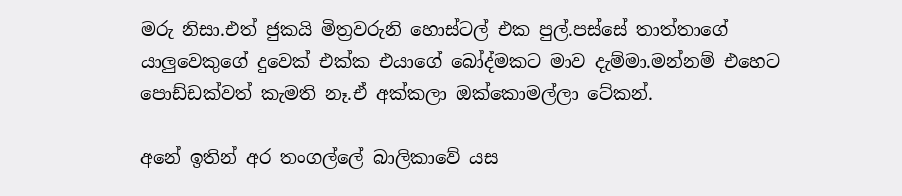මරු නිසා.එත් ජුකයි මිත්‍රවරුනි හොස්ටල් එක පුල්.පස්සේ තාත්තාගේ යාලුවෙකුගේ දුවෙක් එක්ක එයාගේ බෝද්මකට මාව දැම්මා.මන්නම් එහෙට පොඩ්ඩක්වත් කැමති නෑ.ඒ අක්කලා ඔක්කොමල්ලා ටේකන්.

අනේ ඉතින් අර තංගල්ලේ බාලිකාවේ යස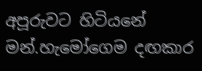අපූරුවට හිටියනේ මන්.හැමෝගෙම දඟකාර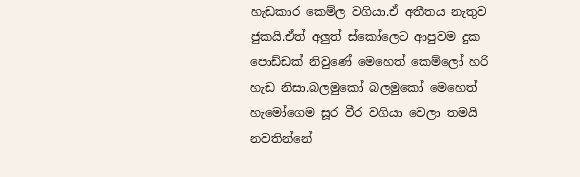හැඩකාර කෙම්ල වගියා.ඒ අතීතය නැතුව ජුකයි.ඒත් අලුත් ස්කෝලෙට ආපුවම දුක පොඩ්ඩක් නිවුණේ මෙහෙත් කෙම්ලෝ හරි හැඩ නිසා.බලමුකෝ බලමුකෝ මෙහෙත් හැමෝගෙම සූර වීර වගියා වෙලා තමයි නවතින්නේ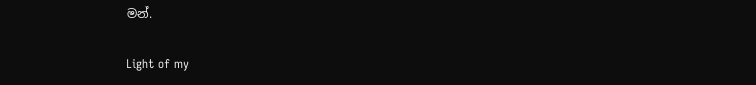මන්.

Light of my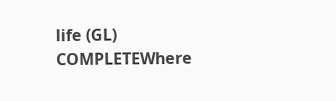life (GL) COMPLETEWhere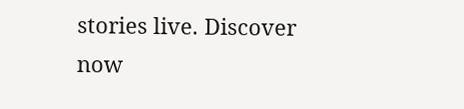stories live. Discover now